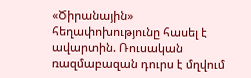«Ծիրանային» հեղափոխությունը հասել է ավարտին. Ռուսական ռազմաբազան դուրս է մղվում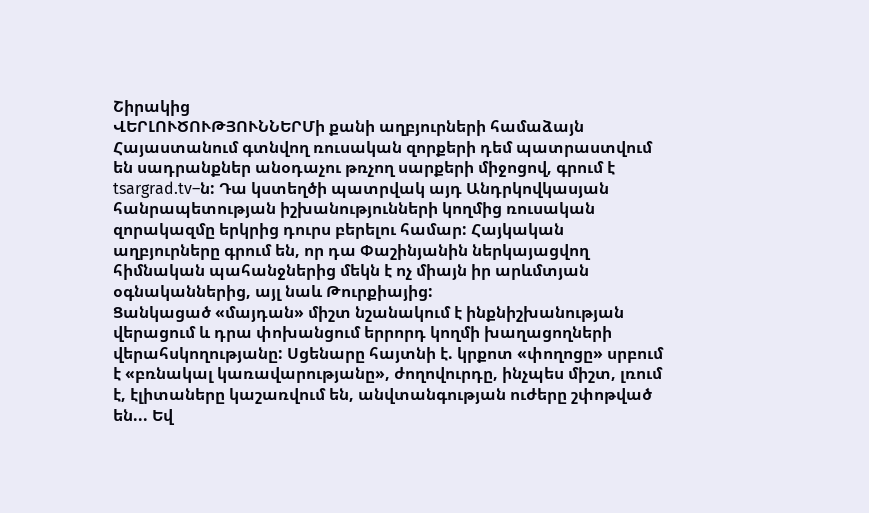Շիրակից
ՎԵՐԼՈՒԾՈՒԹՅՈՒՆՆԵՐՄի քանի աղբյուրների համաձայն Հայաստանում գտնվող ռուսական զորքերի դեմ պատրաստվում են սադրանքներ անօդաչու թռչող սարքերի միջոցով, գրում է tsargrad.tv–ն: Դա կստեղծի պատրվակ այդ Անդրկովկասյան հանրապետության իշխանությունների կողմից ռուսական զորակազմը երկրից դուրս բերելու համար: Հայկական աղբյուրները գրում են, որ դա Փաշինյանին ներկայացվող հիմնական պահանջներից մեկն է ոչ միայն իր արևմտյան օգնականներից, այլ նաև Թուրքիայից:
Ցանկացած «մայդան» միշտ նշանակում է ինքնիշխանության վերացում և դրա փոխանցում երրորդ կողմի խաղացողների վերահսկողությանը: Սցենարը հայտնի է. կրքոտ «փողոցը» սրբում է «բռնակալ կառավարությանը», ժողովուրդը, ինչպես միշտ, լռում է, էլիտաները կաշառվում են, անվտանգության ուժերը շփոթված են... Եվ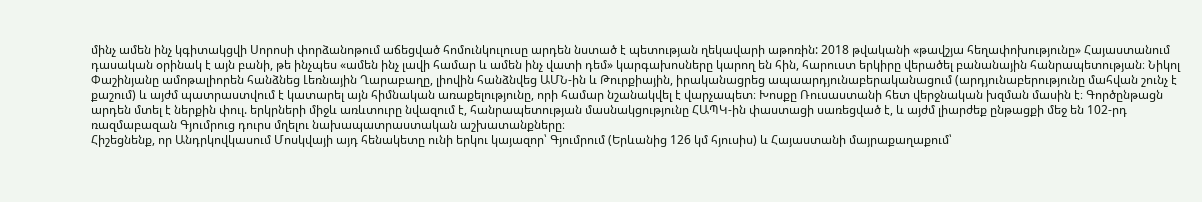մինչ ամեն ինչ կգիտակցվի Սորոսի փորձանոթում աճեցված հոմունկուլուսը արդեն նստած է պետության ղեկավարի աթոռին: 2018 թվականի «թավշյա հեղափոխությունը» Հայաստանում դասական օրինակ է այն բանի, թե ինչպես «ամեն ինչ լավի համար և ամեն ինչ վատի դեմ» կարգախոսները կարող են հին, հարուստ երկիրը վերածել բանանային հանրապետության։ Նիկոլ Փաշինյանը ամոթալիորեն հանձնեց Լեռնային Ղարաբաղը, լիովին հանձնվեց ԱՄՆ-ին և Թուրքիային, իրականացրեց ապաարդյունաբերականացում (արդյունաբերությունը մահվան շունչ է քաշում) և այժմ պատրաստվում է կատարել այն հիմնական առաքելությունը, որի համար նշանակվել է վարչապետ։ Խոսքը Ռուսաստանի հետ վերջնական խզման մասին է։ Գործընթացն արդեն մտել է ներքին փուլ. երկրների միջև առևտուրը նվազում է, հանրապետության մասնակցությունը ՀԱՊԿ-ին փաստացի սառեցված է, և այժմ լիարժեք ընթացքի մեջ են 102-րդ ռազմաբազան Գյումրուց դուրս մղելու նախապատրաստական աշխատանքները։
Հիշեցնենք, որ Անդրկովկասում Մոսկվայի այդ հենակետը ունի երկու կայազոր՝ Գյումրում (Երևանից 126 կմ հյուսիս) և Հայաստանի մայրաքաղաքում՝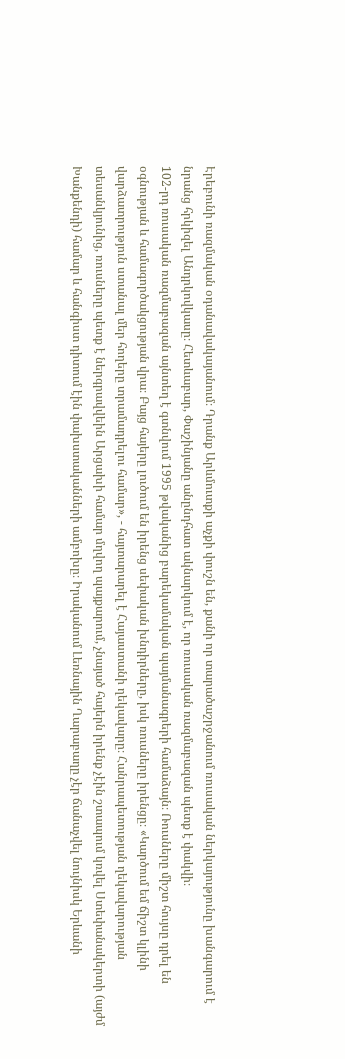Էրեբունի ռազմական օդանավակայանում։ Դրանք Արևմուտքի աչքի փուշն են, քանի որ տարածաշրջանում ռուսական ներկայությունը խանգարում է նրանց հրկիզել Անդրկովկասը։ Հետևաբար, Փաշինյանը անընդհատ ակնարկում է, որ ռուսական ռազմաբազան պետք է փակվի։
102-րդ ռուսական ռազմաբազան այնտեղ է գտնվում 1995 թվականից բարեկամական պայմանագրերի համաձայն։ Ռուսները միշտ հույսը դրել են օգնության և համագործակցության վրա։ Բայց հայերը լուծում են իրենց սեփական խնդիրները, իսկ ռուսները իրենցը։ «Կարծում եմ ճիշտ կլինի վարձատրություն ստանալ մեր հողերը տրամադրելու համար», - հայտարարել է Հայաստանի ղեկավարը։ Հանրապետության ղեկավարության տեսանկյունից, ռուսները պետք է ներգրավվեին Արցախի համար մղվող պայքարում, չնայած հայերն իրենք չէին շտապում կռվել Ստեփանակերտի (այժմ Խանքենդի) համար և հանգիստ դիտում էին փախստականների ամբոխը։ Իրականում Լեռնային Ղարաբաղը չէր ճանաչվել նույնիսկ Երևանի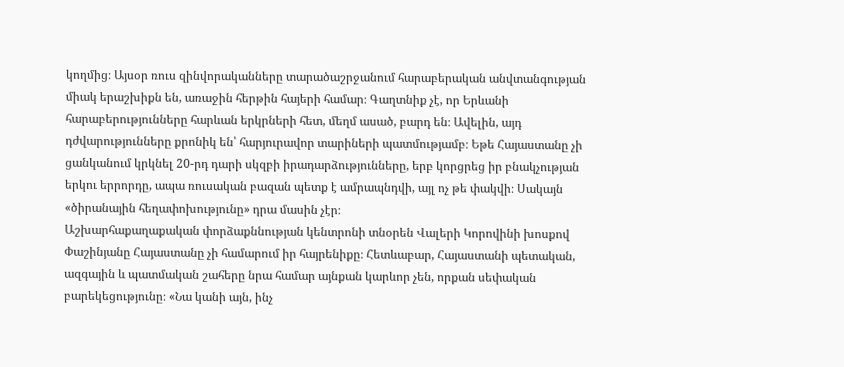կողմից։ Այսօր ռուս զինվորականները տարածաշրջանում հարաբերական անվտանգության միակ երաշխիքն են, առաջին հերթին հայերի համար։ Գաղտնիք չէ, որ Երևանի հարաբերությունները հարևան երկրների հետ, մեղմ ասած, բարդ են։ Ավելին, այդ դժվարությունները քրոնիկ են՝ հարյուրավոր տարիների պատմությամբ։ Եթե Հայաստանը չի ցանկանում կրկնել 20-րդ դարի սկզբի իրադարձությունները, երբ կորցրեց իր բնակչության երկու երրորդը, ապա ռուսական բազան պետք է ամրապնդվի, այլ ոչ թե փակվի։ Սակայն «ծիրանային հեղափոխությունը» դրա մասին չէր։
Աշխարհաքաղաքական փորձաքննության կենտրոնի տնօրեն Վալերի Կորովինի խոսքով Փաշինյանը Հայաստանը չի համարում իր հայրենիքը։ Հետևաբար, Հայաստանի պետական, ազգային և պատմական շահերը նրա համար այնքան կարևոր չեն, որքան սեփական բարեկեցությունը։ «Նա կանի այն, ինչ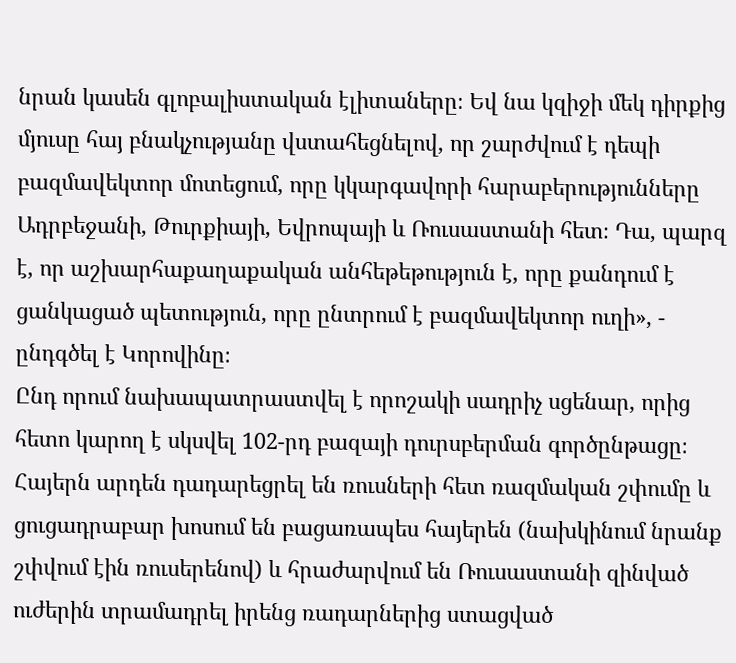նրան կասեն գլոբալիստական էլիտաները։ Եվ նա կզիջի մեկ դիրքից մյուսը հայ բնակչությանը վստահեցնելով, որ շարժվում է դեպի բազմավեկտոր մոտեցում, որը կկարգավորի հարաբերությունները Ադրբեջանի, Թուրքիայի, Եվրոպայի և Ռուսաստանի հետ։ Դա, պարզ է, որ աշխարհաքաղաքական անհեթեթություն է, որը քանդում է ցանկացած պետություն, որը ընտրում է բազմավեկտոր ուղի», - ընդգծել է Կորովինը։
Ընդ որում նախապատրաստվել է որոշակի սադրիչ սցենար, որից հետո կարող է սկսվել 102-րդ բազայի դուրսբերման գործընթացը։ Հայերն արդեն դադարեցրել են ռուսների հետ ռազմական շփումը և ցուցադրաբար խոսում են բացառապես հայերեն (նախկինում նրանք շփվում էին ռուսերենով) և հրաժարվում են Ռուսաստանի զինված ուժերին տրամադրել իրենց ռադարներից ստացված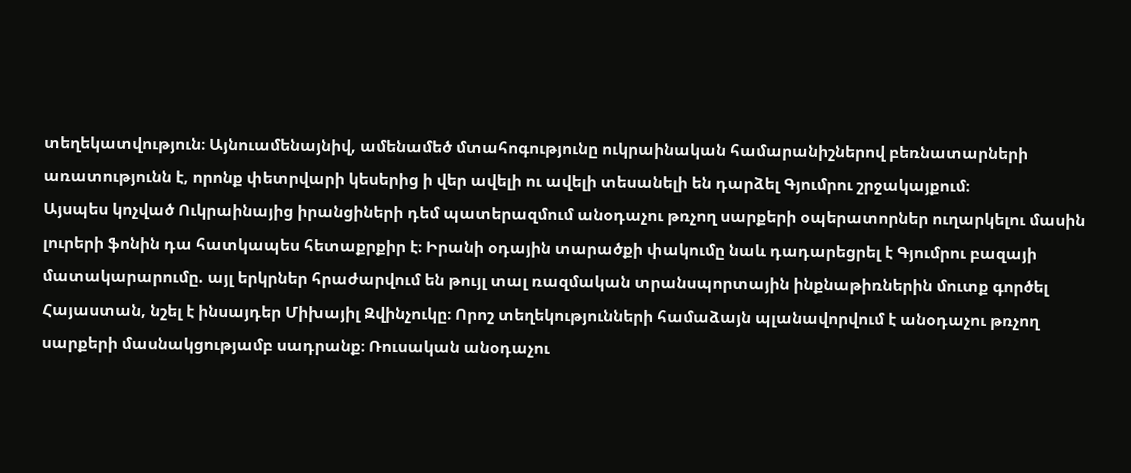տեղեկատվություն։ Այնուամենայնիվ, ամենամեծ մտահոգությունը ուկրաինական համարանիշներով բեռնատարների առատությունն է, որոնք փետրվարի կեսերից ի վեր ավելի ու ավելի տեսանելի են դարձել Գյումրու շրջակայքում։
Այսպես կոչված Ուկրաինայից իրանցիների դեմ պատերազմում անօդաչու թռչող սարքերի օպերատորներ ուղարկելու մասին լուրերի ֆոնին դա հատկապես հետաքրքիր է։ Իրանի օդային տարածքի փակումը նաև դադարեցրել է Գյումրու բազայի մատակարարումը. այլ երկրներ հրաժարվում են թույլ տալ ռազմական տրանսպորտային ինքնաթիռներին մուտք գործել Հայաստան, նշել է ինսայդեր Միխայիլ Զվինչուկը։ Որոշ տեղեկությունների համաձայն պլանավորվում է անօդաչու թռչող սարքերի մասնակցությամբ սադրանք։ Ռուսական անօդաչու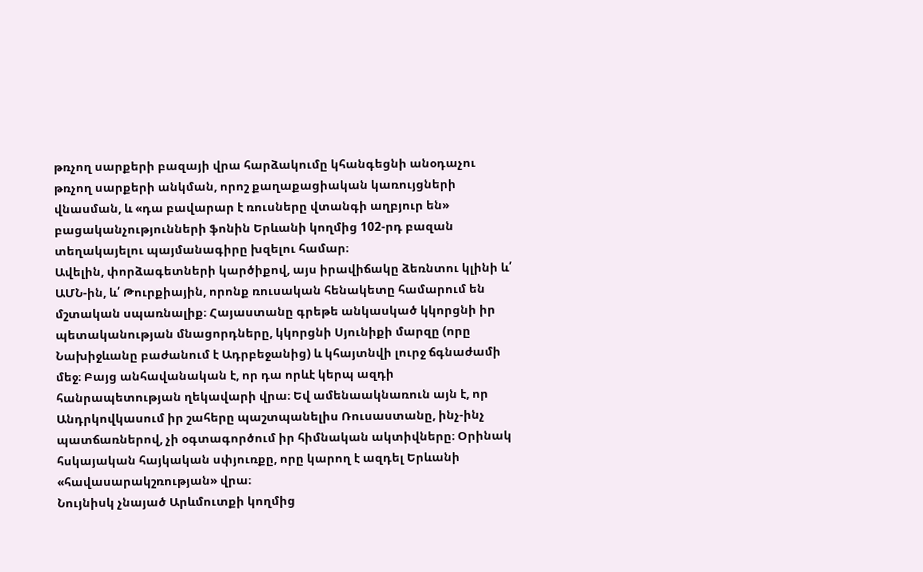թռչող սարքերի բազայի վրա հարձակումը կհանգեցնի անօդաչու թռչող սարքերի անկման, որոշ քաղաքացիական կառույցների վնասման, և «դա բավարար է ռուսները վտանգի աղբյուր են» բացականչությունների ֆոնին Երևանի կողմից 102-րդ բազան տեղակայելու պայմանագիրը խզելու համար։
Ավելին, փորձագետների կարծիքով, այս իրավիճակը ձեռնտու կլինի և՛ ԱՄՆ-ին, և՛ Թուրքիային, որոնք ռուսական հենակետը համարում են մշտական սպառնալիք։ Հայաստանը գրեթե անկասկած կկորցնի իր պետականության մնացորդները, կկորցնի Սյունիքի մարզը (որը Նախիջևանը բաժանում է Ադրբեջանից) և կհայտնվի լուրջ ճգնաժամի մեջ։ Բայց անհավանական է, որ դա որևէ կերպ ազդի հանրապետության ղեկավարի վրա։ Եվ ամենաակնառուն այն է, որ Անդրկովկասում իր շահերը պաշտպանելիս Ռուսաստանը, ինչ-ինչ պատճառներով, չի օգտագործում իր հիմնական ակտիվները։ Օրինակ հսկայական հայկական սփյուռքը, որը կարող է ազդել Երևանի «հավասարակշռության» վրա։
Նույնիսկ չնայած Արևմուտքի կողմից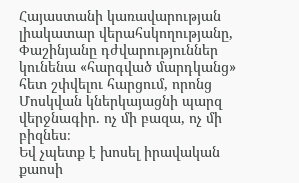Հայաստանի կառավարության լիակատար վերահսկողությանը, Փաշինյանը դժվարություններ կունենա «հարգված մարդկանց» հետ շփվելու հարցում, որոնց Մոսկվան կներկայացնի պարզ վերջնագիր. ոչ մի բազա, ոչ մի բիզնես։
Եվ չպետք է խոսել իրավական քաոսի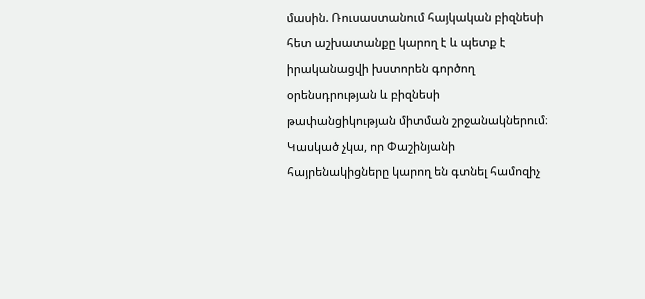մասին. Ռուսաստանում հայկական բիզնեսի հետ աշխատանքը կարող է և պետք է իրականացվի խստորեն գործող օրենսդրության և բիզնեսի թափանցիկության միտման շրջանակներում։ Կասկած չկա, որ Փաշինյանի հայրենակիցները կարող են գտնել համոզիչ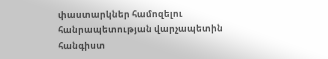փաստարկներ համոզելու հանրապետության վարչապետին հանգիստ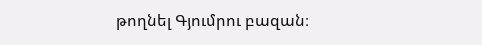թողնել Գյումրու բազան։